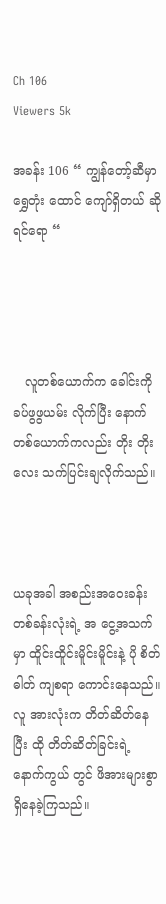Ch 106
Viewers 5k

အခန်း 106 “ ကျွန်တော့်ဆီမှာ ရွှေတုံး ထောင် ကျော်ရှိတယ် ဆိုရင်ရော “




   လူတစ်ယောက်က ခေါင်းကို ခပ်ဖွဖွယမ်း လိုက်ပြီး နောက်တစ်ယောက်ကလည်း တိုး တိုးလေး သက်ပြင်းချလိုက်သည်။



ယခုအခါ အစည်းအဝေးခန်းတစ်ခန်းလုံးရဲ့ အ ငွေ့အသက်မှာ ထိူင်းထိူင်းမိူင်းမိူင်းနဲ့ ပို စိတ်ဓါတ် ကျစရာ ကောင်းနေသည်။ လူ အားလုံးက တိတ်ဆိတ်နေပြီး ထို တိတ်ဆိတ်ခြင်းရဲ့ နောက်ကွယ် တွင် ဖိအားများစွာ ရှိနေခဲ့ကြသည်။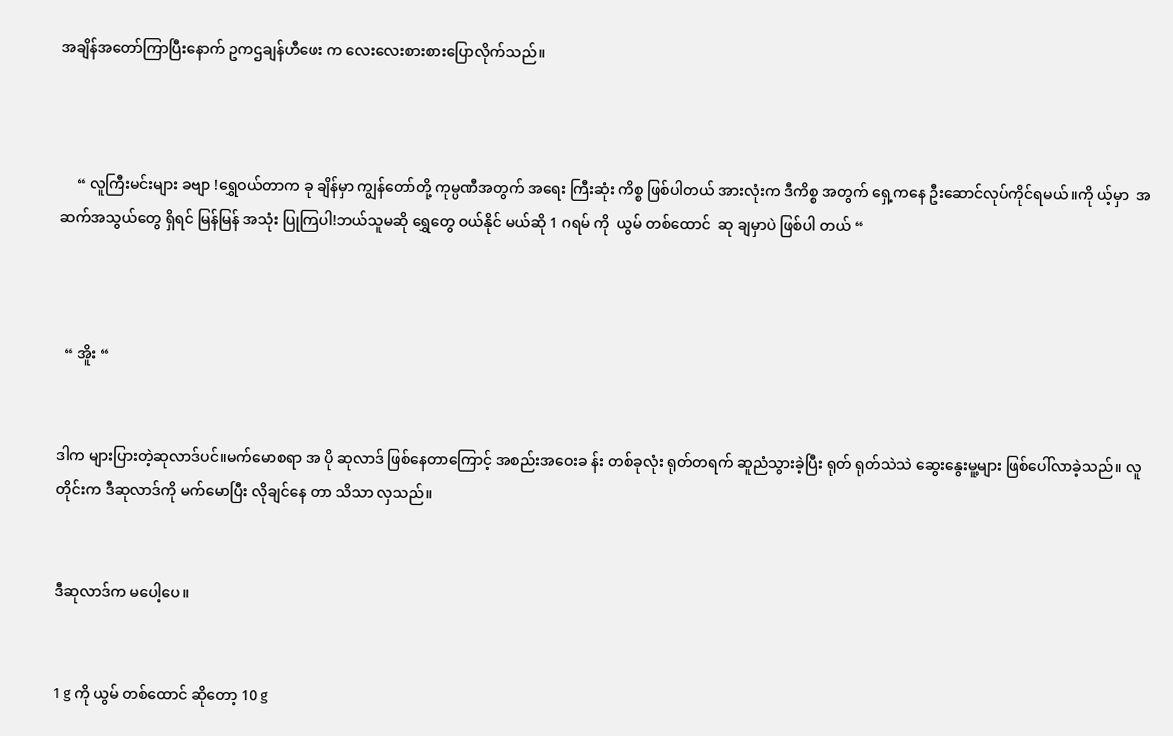အချိန်အတော်ကြာပြီးနောက် ဥကဌချန်ဟီဖေး က လေးလေးစားစားပြောလိုက်သည်။



     “ လူကြီးမင်းများ ခဗျာ !ရွှေဝယ်တာက ခု ချိန်မှာ ကျွန်တော်တို့ ကုမ္ပဏီအတွက် အရေး ကြီးဆုံး ကိစ္စ ဖြစ်ပါတယ် အားလုံးက ဒီကိစ္စ အတွက် ရှေ့ကနေ ဦးဆောင်လုပ်ကိုင်ရမယ်။ကို ယ့်မှာ  အဆက်အသွယ်တွေ ရှိရင် မြန်မြန် အသုံး ပြုကြပါ!ဘယ်သူမဆို ရွှေတွေ ဝယ်နိုင် မယ်ဆို 1 ဂရမ် ကို  ယွမ် တစ်ထောင်  ဆု ချမှာပဲ ဖြစ်ပါ တယ် “



  “ အိူး “


ဒါက များပြားတဲ့ဆုလာဒ်ပင်။မက်မောစရာ အ ပို ဆုလာဒ် ဖြစ်နေတာကြောင့် အစည်းအဝေးခ န်း တစ်ခုလုံး ရုတ်တရက် ဆူညံသွားခဲ့ပြီး ရုတ် ရုတ်သဲသဲ ဆွေးနွေးမူ့များ ဖြစ်ပေါ်လာခဲ့သည်။ လူတိုင်းက ဒီဆုလာဒ်ကို မက်မောပြီး လိုချင်နေ တာ သိသာ လှသည်။


ဒီဆုလာဒ်က မပေါ့ပေ။


1 g ကို ယွမ် တစ်ထောင် ဆိုတော့ 10 g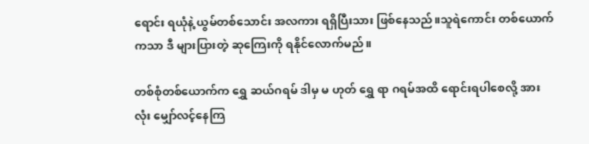ရောင်း ရယုံနဲ့ ယွမ်တစ်သောင်း အလကား ရရှိပြီးသား ဖြစ်နေသည်။သူရဲကောင်း တစ်ယောက်ကသာ ဒီ များပြားတဲ့ ဆုကြေးကို ရနိုင်လောက်မည်။

တစ်စုံတစ်ယောက်က ရွှေ ဆယ်ဂရမ် ဒါမှ မ ဟုတ် ရွှေ ရာ ဂရမ်အထိ ရောင်းရပါစေလို့ အားလုံး မျှော်လင့်နေကြ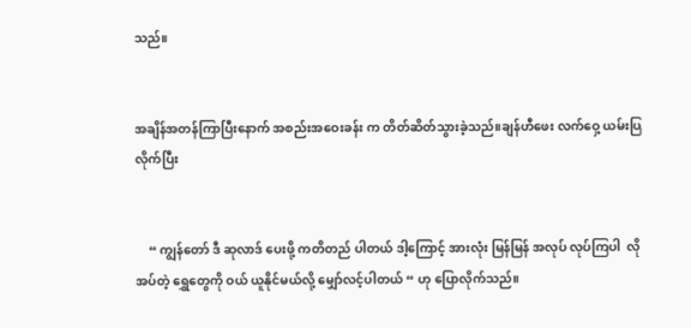သည်။


အချိန်အတန်ကြာပြီးနောက် အစည်းအဝေးခန်း က တိတ်ဆိတ်သွားခဲ့သည်။ချန်ဟီဖေး လက်ဝှေ့ ယမ်းပြလိုက်ပြီး


    “ ကျွန်တော် ဒီ ဆုလာဒ် ပေးဖို့ ကတိတည် ပါတယ် ဒါ့ကြောင့် အားလုံး မြန်မြန် အလုပ် လုပ်ကြပါ  လိုအပ်တဲ့ ရွှေတွေကို ဝယ် ယူနိုင်မယ်လို့ မျှော်လင့်ပါတယ် “ ဟု ပြောလိုက်သည်။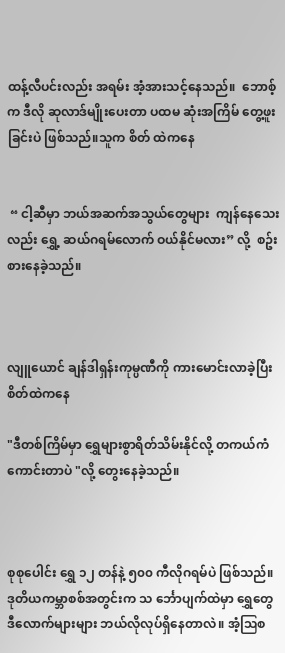ထန့်လီပင်းလည်း အရမ်း အံ့အားသင့်နေသည်။  ဘောစ့်က ဒီလို ဆုလာဒ်မျိုးပေးတာ ပထမ ဆုံးအကြိမ် တွေ့ဖူးခြင်းပဲ ဖြစ်သည်။သူက စိတ် ထဲကနေ


 “ ငါ့ဆီမှာ ဘယ်အဆက်အသွယ်တွေများ  ကျန်နေသေးလည်း ရွှေ့ ဆယ်ဂရမ်လောက် ဝယ်နိုင်မလား” လို့  စဥ်းစားနေခဲ့သည်။



လျူယောင် ချန်ဒါရှန်းကုမ္ပဏီကို ကားမောင်းလာခဲ့ပြီး စိတ်ထဲကနေ

"ဒီတစ်ကြိမ်မှာ ရွှေများစွာရိတ်သိမ်းနိုင်လို့ တကယ်ကံကောင်းတာပဲ "လို့ တွေးနေခဲ့သည်။



စုစုပေါင်း ရွှေ ၁၂ တန်နဲ့ ၅၀၀ ကီလိုဂရမ်ပဲ ဖြစ်သည်။ ဒုတိယကမ္ဘာစစ်အတွင်းက သ င်္ဘောပျက်ထဲမှာ ရွှေတွေ ဒီလောက်များများ ဘယ်လိုလုပ်ရှိနေတာလဲ။ အံ့ဩစ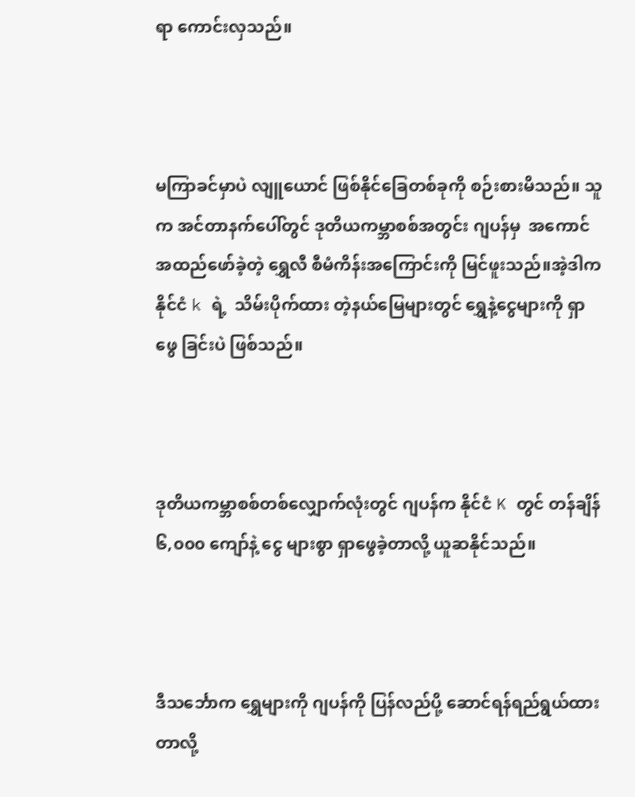ရာ ကောင်းလှသည်။



မကြာခင်မှာပဲ လျူယောင် ဖြစ်နိုင်ခြေတစ်ခုကို စဉ်းစားမိသည်။ သူက အင်တာနက်ပေါ်တွင် ဒုတိယကမ္ဘာစစ်အတွင်း ဂျပန်မှ  အကောင် အထည်ဖော်ခဲ့တဲ့ ရွှေလီ စီမံကိန်းအကြောင်းကို မြင်ဖူးသည်။အဲ့ဒါက နိုင်ငံ k ရဲ့  သိမ်းပိုက်ထား တဲ့နယ်မြေများတွင် ရွှေနဲ့ငွေများကို ရှာဖွေ ခြင်းပဲ ဖြစ်သည်။



ဒုတိယကမ္ဘာစစ်တစ်လျှောက်လုံးတွင် ဂျပန်က နိုင်ငံ K တွင် တန်ချိန် ၆,၀၀၀ ကျော်နဲ့ ငွေ များစွာ ရှာဖွေခဲ့တာလို့ ယူဆနိုင်သည်။



ဒီသင်္ဘောက ရွှေများကို ဂျပန်ကို ပြန်လည်ပို့ ဆောင်ရန်ရည်ရွယ်ထားတာလို့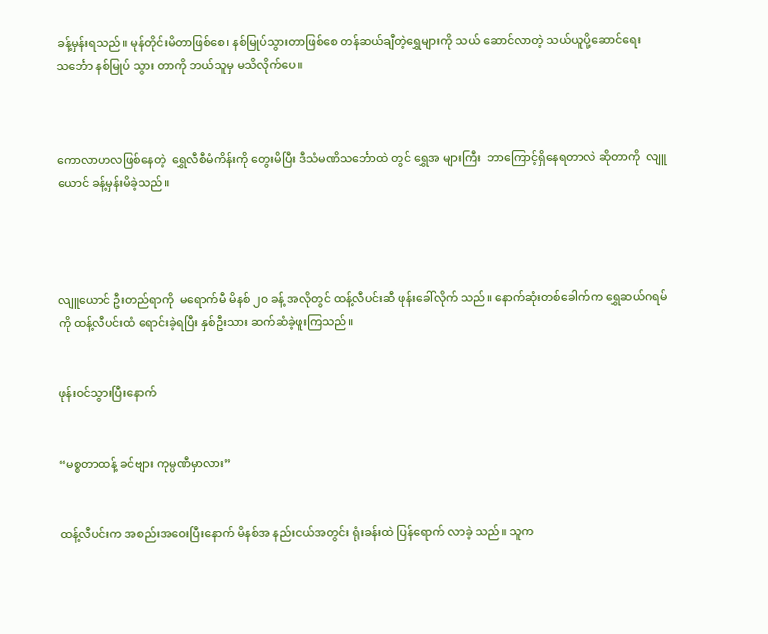ခန့်မှန်းရသည်။ မုန်တိုင်းမိတာဖြစ်စေ၊ နစ်မြုပ်သွားတာဖြစ်စေ တန်ဆယ်ချီတဲ့ရွှေများကို သယ် ဆောင်လာတဲ့ သယ်ယူပို့ဆောင်ရေးသင်္ဘော နစ်မြုပ် သွား တာကို ဘယ်သူမှ မသိလိုက်ပေ။



ကောလာဟလဖြစ်နေတဲ့  ရွှေလီစီမံကိန်းကို တွေးမိပြီး ဒီသံမဏိသင်္ဘောထဲ တွင် ရွှေအ များကြီး  ဘာကြောင့်ရှိနေရတာလဲ ဆိုတာကို  လျူယောင် ခန့်မှန်းမိခဲ့သည်။




လျူယောင် ဦးတည်ရာကို  မရောက်မီ မိနစ် ၂၀ ခန့် အလိုတွင် ထန့်လီပင်းဆီ ဖုန်းခေါ်လိုက် သည်။ နောက်ဆုံးတစ်ခေါက်က ရွှေဆယ်ဂရမ်ကို ထန့်လီပင်းထံ ရောင်းခဲ့ရပြီး နှစ်ဦးသား ဆက်ဆံခဲ့ဖူးကြသည်။


ဖုန်းဝင်သွားပြီးနောက်


“မစ္စတာထန့် ခင်ဗျား ကုမ္ပဏီမှာလား”


ထန့်လီပင်းက အစည်းအဝေးပြီးနောက် မိနစ်အ နည်းငယ်အတွင်း ရုံးခန်းထဲ ပြန်ရောက် လာခဲ့ သည်။ သူက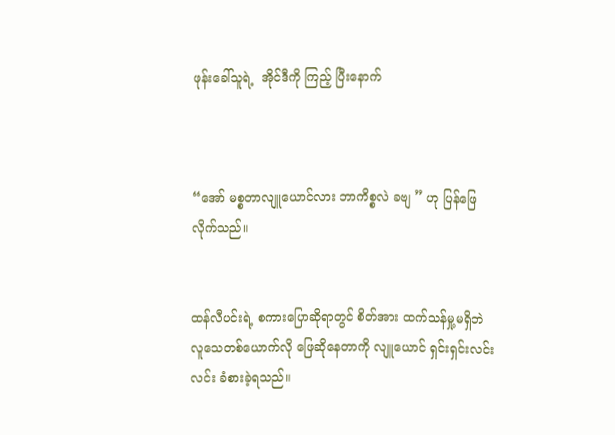ဖုန်းခေါ်သူရဲ့  အိုင်ဒီကို ကြည့် ပြီးနောက်



“အော် မစ္စတာလျူယောင်လား ဘာကိစ္စလဲ ခဗျ ” ဟု ပြန်ဖြေလိုက်သည်။


ထန်လီပင်းရဲ့ စကားပြောဆိုရာတွင် စိတ်အား ထက်သန်မှု့မရှိဘဲ လူသေတစ်ယောက်လို ဖြေဆိုနေတာကို လျူယောင် ရှင်းရှင်းလင်း လင်း ခံစားခဲ့ရသည်။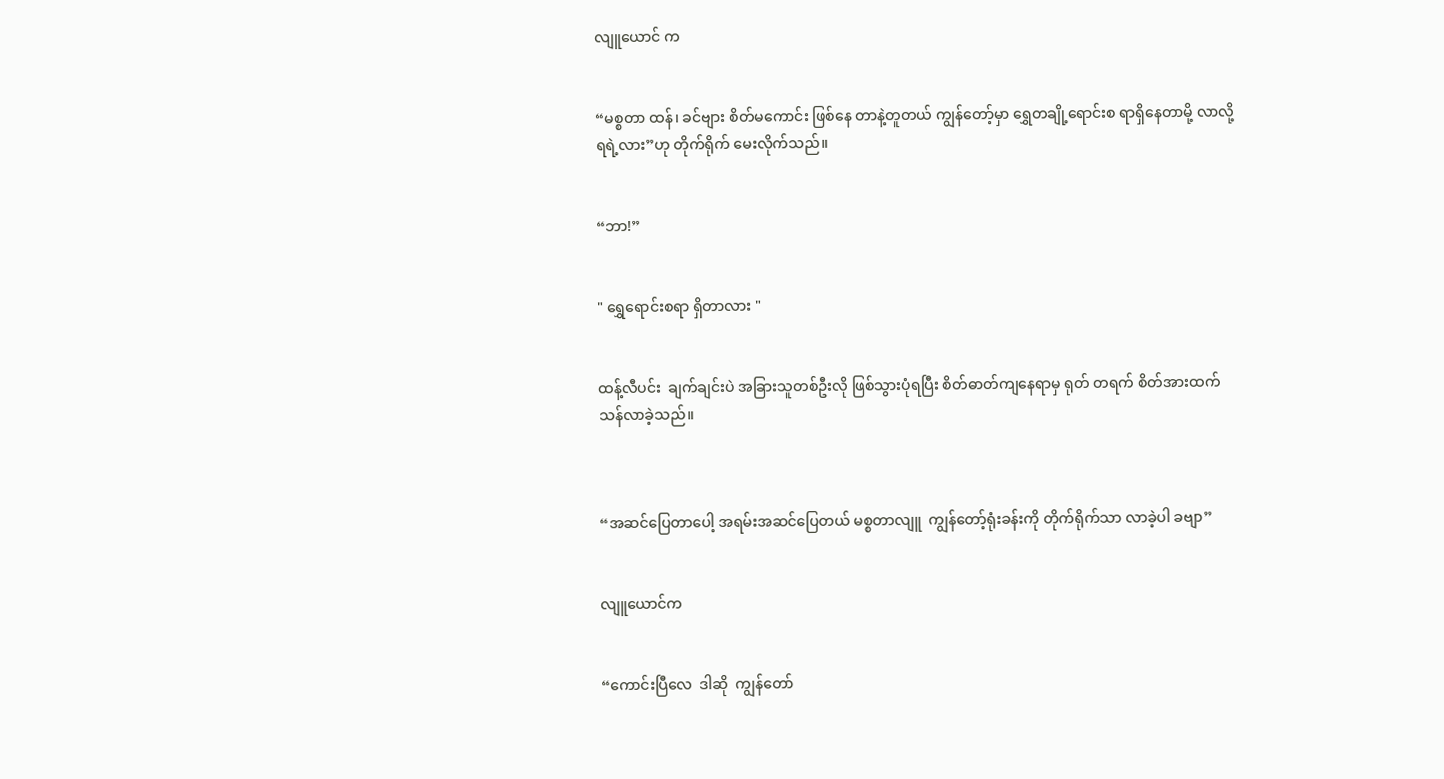လျူယောင် က


“မစ္စတာ ထန်၊ ခင်ဗျား စိတ်မကောင်း ဖြစ်နေ တာနဲ့တူတယ် ကျွန်တော့်မှာ ရွှေတချို့ရောင်းစ ရာရှိနေတာမို့ လာလို့ရရဲ့လား”ဟု တိုက်ရိုက် မေးလိုက်သည်။


“ဘာ!”


" ရွှေရောင်းစရာ ရှိတာလား "


ထန့်လီပင်း  ချက်ချင်းပဲ အခြားသူတစ်ဦးလို ဖြစ်သွားပုံရပြီး စိတ်ဓာတ်ကျနေရာမှ ရုတ် တရက် စိတ်အားထက်သန်လာခဲ့သည်။



“အဆင်ပြေတာပေါ့ အရမ်းအဆင်ပြေတယ် မစ္စတာလျူ  ကျွန်တော့်ရုံးခန်းကို တိုက်ရိုက်သာ လာခဲ့ပါ ခဗျာ”


လျူယောင်က


“ကောင်းပြီလေ  ဒါဆို  ကျွန်တော်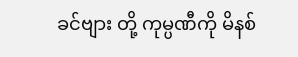ခင်ဗျား တို့ ကုမ္ပဏီကို မိနစ်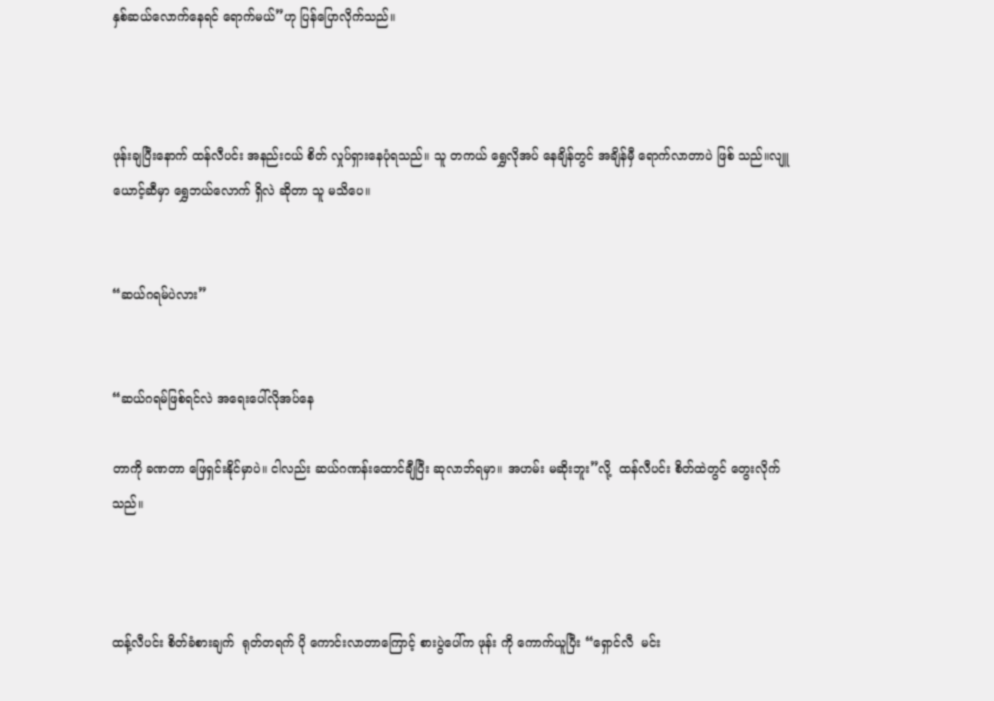နှစ်ဆယ်လောက်နေရင် ရောက်မယ်”ဟု ပြန်ပြောလိုက်သည်။



ဖုန်းချပြီးနောက် ထန်လီပင်း အနည်းငယ် စိတ် လှုပ်ရှားနေပုံရသည်။ သူ တကယ် ရွှေလိုအပ် နေချိန်တွင် အချိန်မှီ ရောက်လာတာပဲ ဖြစ် သည်။လျူယောင့်ဆီမှာ ရွှေဘယ်လောက် ရှိလဲ ဆိုတာ သူ မသိပေ။


“ဆယ်ဂရမ်ပဲလား”


“ဆယ်ဂရမ်ဖြစ်ရင်လဲ အရေးပေါ်လိုအပ်နေ

တာကို ခဏတာ ဖြေရှင်းနိုင်မှာပဲ။ ငါလည်း ဆယ်ဂဏန်းထောင်ချီပြီး ဆုလာဘ်ရမှာ။ အဟမ်း မဆိုးဘူး”လို့  ထန်လီပင်း စိတ်ထဲတွင် တွေးလိုက်သည်။



ထန့်လီပင်း စိတ်ခံစားချက်  ရုတ်တရက် ပို ကောင်းလာတာကြောင့် စားပွဲပေါ်က ဖုန်း ကို ကောက်ယူပြီး “ရှောင်လီ  မင်း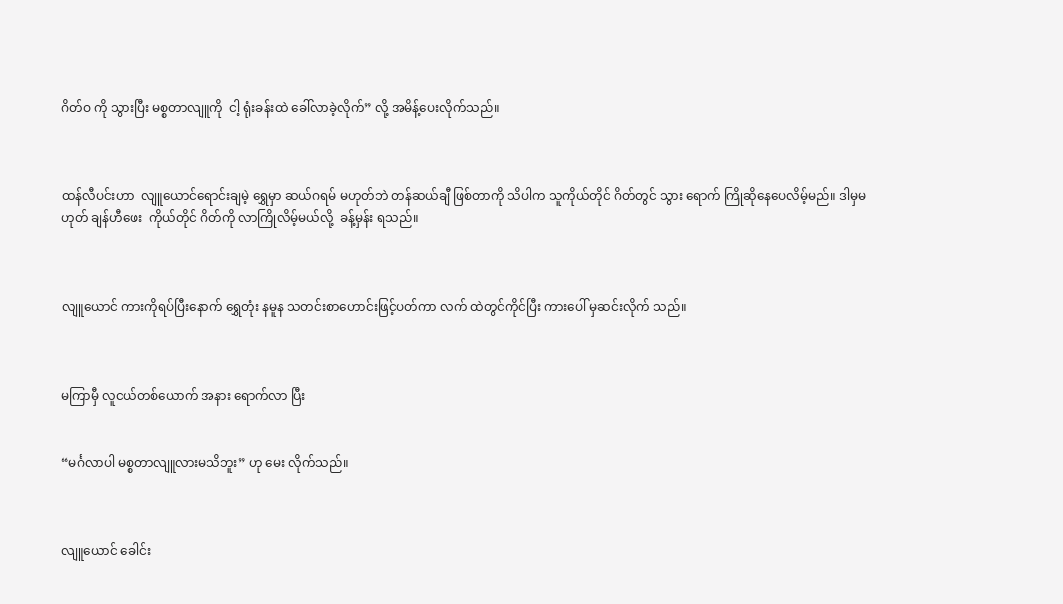ဂိတ်ဝ ကို သွားပြီး မစ္စတာလျူကို  ငါ့ ရုံးခန်းထဲ ခေါ်လာခဲ့လိုက်” လို့ အမိန့်ပေးလိုက်သည်။



ထန်လီပင်းဟာ  လျူယောင်ရောင်းချမဲ့ ရွှေမှာ ဆယ်ဂရမ် မဟုတ်ဘဲ တန်ဆယ်ချီ ဖြစ်တာကို သိပါက သူကိုယ်တိုင် ဂိတ်တွင် သွား ရောက် ကြိုဆိုနေပေလိမ့်မည်။ ဒါမှမဟုတ် ချန်ဟီဖေး  ကိုယ်တိုင် ဂိတ်ကို လာကြိုလိမ့်မယ်လို့  ခန့်မှန်း ရသည်။



လျူယောင် ကားကိုရပ်ပြီးနောက် ရွှေတုံး နမူန သတင်းစာဟောင်းဖြင့်ပတ်ကာ လက် ထဲတွင်ကိုင်ပြီး ကားပေါ် မှဆင်းလိုက် သည်။



မကြာမှီ လူငယ်တစ်ယောက် အနား ရောက်လာ ပြီး


“မင်္ဂလာပါ မစ္စတာလျူလားမသိဘူး” ဟု မေး လိုက်သည်။



လျူယောင် ခေါင်း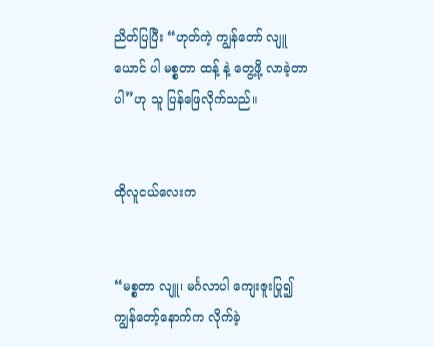ညိတ်ပြပြီး “ဟုတ်ကဲ့ ကျွန်တော် လျူယောင် ပါ မစ္စတာ ထန့် နဲ့ တွေ့ဖို့ လာခဲ့တာပါ”ဟု သူ ပြန်ဖြေလိုက်သည်။


ထိုလူငယ်လေးက


“မစ္စတာ လျူ၊ မင်္ဂလာပါ ကျေးဇူးပြု၍ ကျွန်တော့်နောက်က လိုက်ခဲ့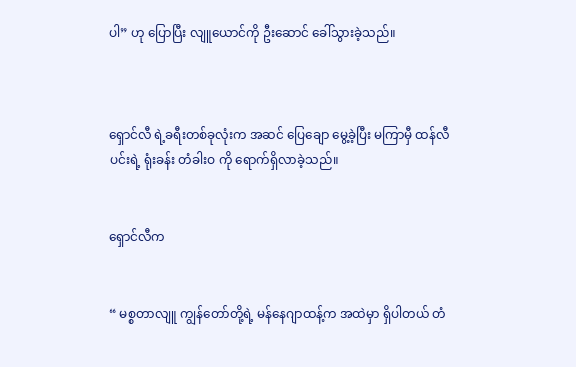ပါ” ဟု ပြောပြီး လျူယောင်ကို ဦးဆောင် ခေါ်သွားခဲ့သည်။



ရှောင်လီ ရဲ့ခရီးတစ်ခုလုံးက အဆင် ပြေချော မွေ့ခဲ့ပြီး မကြာမှီ ထန်လီပင်းရဲ့ ရုံးခန်း တံခါးဝ ကို ရောက်ရှိလာခဲ့သည်။


ရှောင်လီက


“ မစ္စတာလျူ ကျွန်တော်တို့ရဲ့ မန်နေဂျာထန့်က အထဲမှာ ရှိပါတယ် တံ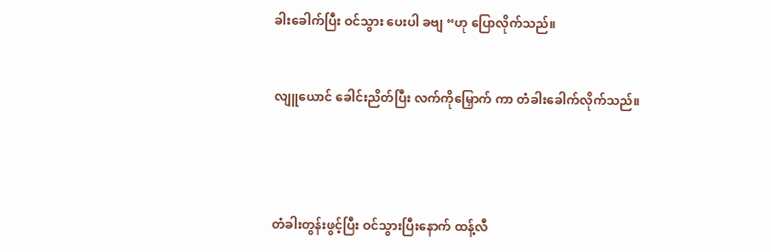ခါးခေါက်ပြီး ဝင်သွား ပေးပါ ခဗျ “ဟု ပြောလိုက်သည်။


လျူယောင် ခေါင်းညိတ်ပြီး လက်ကိုမြှောက် ကာ တံခါးခေါက်လိုက်သည်။




တံခါးတွန်းဖွင့်ပြီး ဝင်သွားပြီးနောက် ထန့်လီ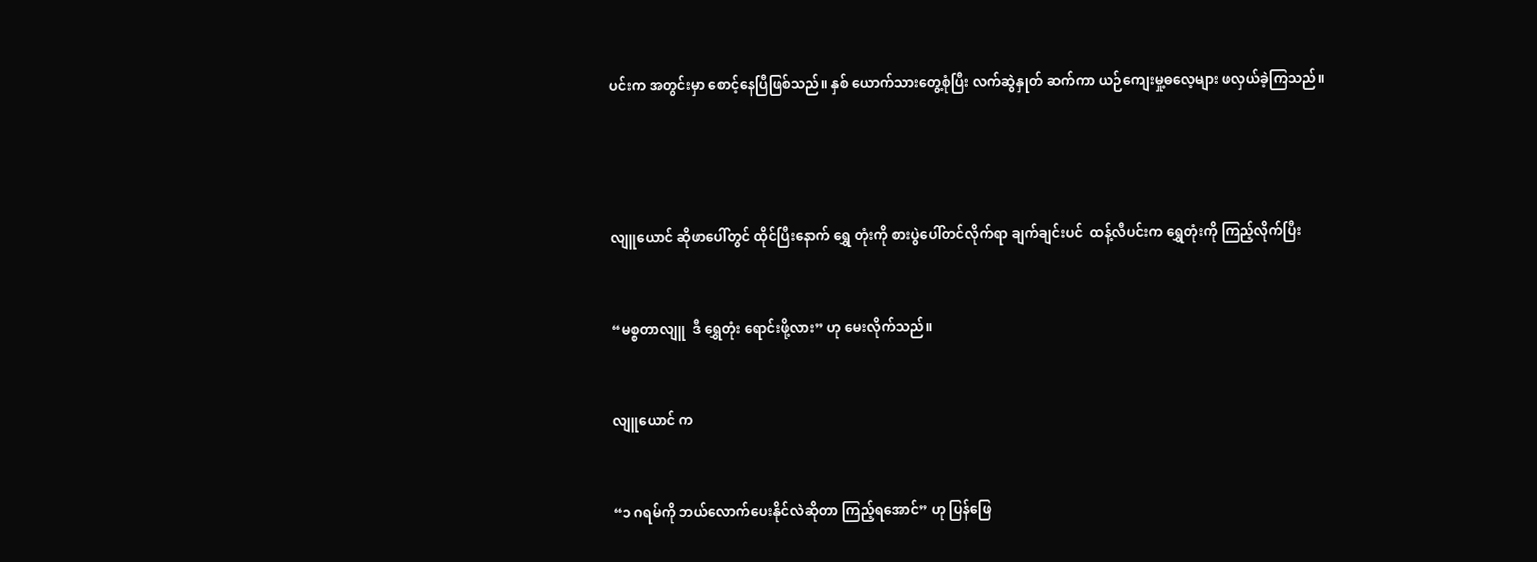ပင်းက အတွင်းမှာ စောင့်နေပြီဖြစ်သည်။ နှစ် ယောက်သားတွေ့စုံပြီး လက်ဆွဲနှုတ် ဆက်ကာ ယဉ်ကျေးမှု့ဓလေ့များ ဖလှယ်ခဲ့ကြသည်။




လျူယောင် ဆိုဖာပေါ်တွင် ထိုင်ပြီးနောက် ရွှေ တုံးကို စားပွဲပေါ်တင်လိုက်ရာ ချက်ချင်းပင်  ထန့်လီပင်းက ရွှေတုံးကို ကြည့်လိုက်ပြီး


“မစ္စတာလျူ  ဒီ ရွှေတုံး ရောင်းဖို့လား” ဟု မေးလိုက်သည်။


လျူယောင် က


“၁ ဂရမ်ကို ဘယ်လောက်ပေးနိုင်လဲဆိုတာ ကြည့်ရအောင်” ဟု ပြန်ဖြေ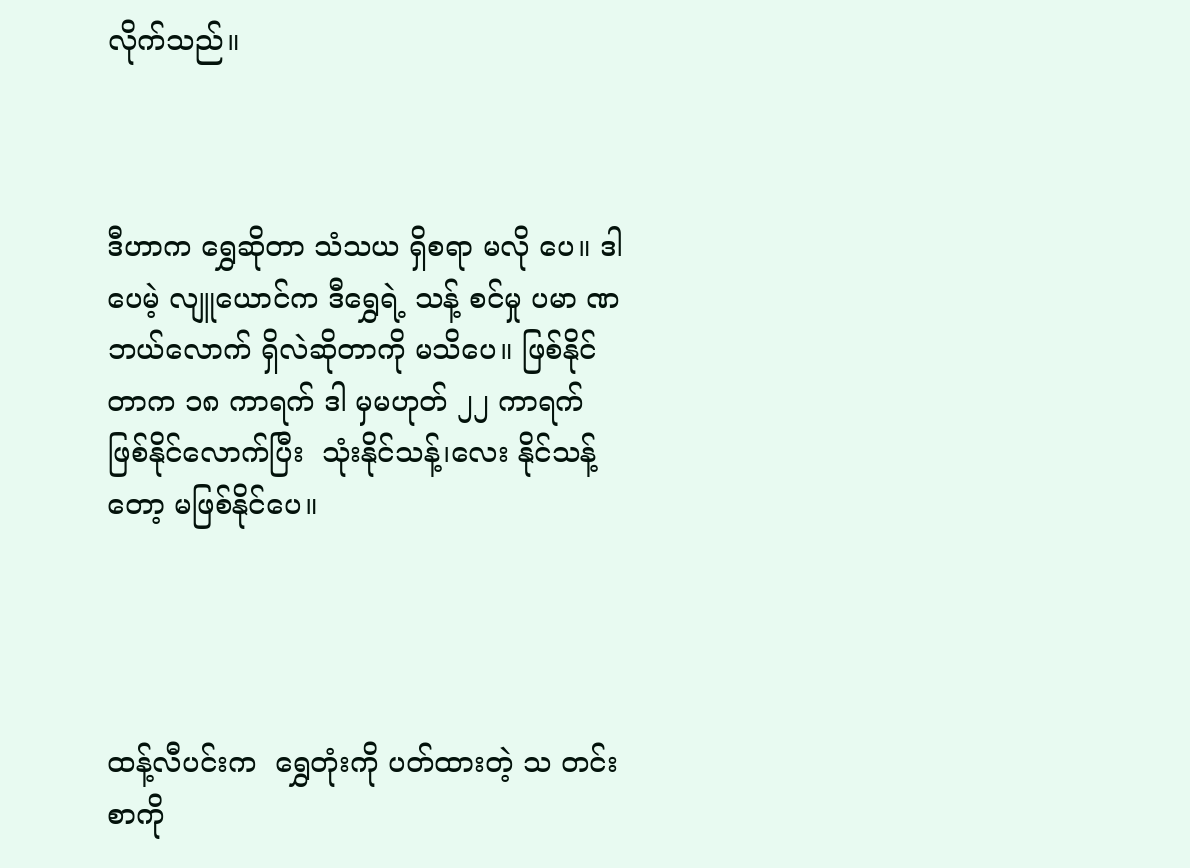လိုက်သည်။



ဒီဟာက ရွှေဆိုတာ သံသယ ရှိစရာ မလို ပေ။ ဒါပေမဲ့ လျူယောင်က ဒီရွှေရဲ့ သန့် စင်မှု ပမာ ဏ ဘယ်လောက် ရှိလဲဆိုတာကို မသိပေ။ ဖြစ်နိုင်တာက ၁၈ ကာရက် ဒါ မှမဟုတ် ၂၂ ကာရက် ဖြစ်နိုင်လောက်ပြီး  သုံးနိုင်သန့်၊လေး နိုင်သန့်တော့ မဖြစ်နိုင်ပေ။




ထန့်လီပင်းက  ရွှေတုံးကို ပတ်ထားတဲ့ သ တင်းစာကို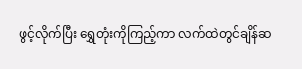ဖွင့်လိုက်ပြီး ရွှေတုံးကိုကြည့်ကာ လက်ထဲတွင်ချိန်ဆ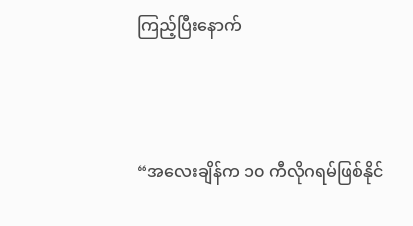ကြည့်ပြီးနောက်



“အလေးချိန်က ၁၀ ကီလိုဂရမ်ဖြစ်နိုင်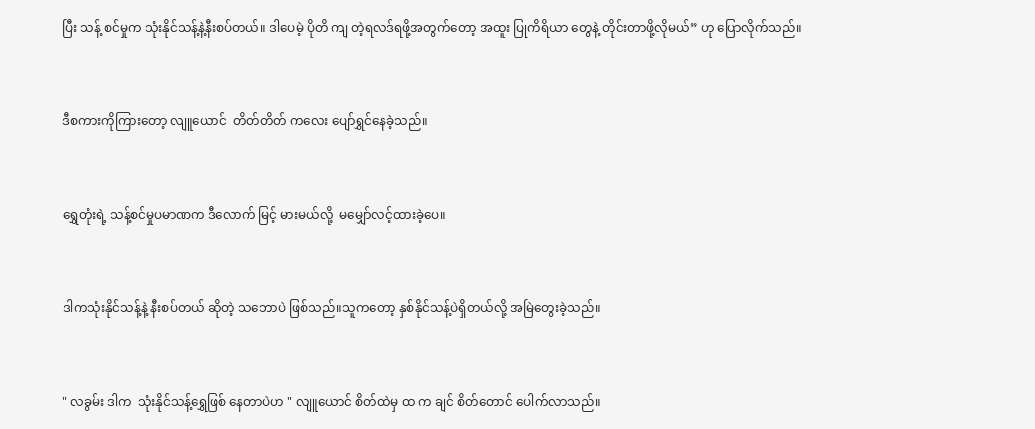ပြီး သန့် စင်မှုက သုံးနိုင်သန့်နဲ့နီးစပ်တယ်။ ဒါပေမဲ့ ပိုတိ ကျ တဲ့ရလဒ်ရဖို့အတွက်တော့ အထူး ပြုကိရိယာ တွေနဲ့ တိုင်းတာဖို့လိုမယ်” ဟု ပြောလိုက်သည်။



ဒီစကားကိုကြားတော့ လျူယောင်  တိတ်တိတ် ကလေး ပျော်ရွှင်နေခဲ့သည်။



ရွှေတုံးရဲ့ သန့်စင်မှုပမာဏက ဒီလောက် မြင့် မားမယ်လို့  မမျှော်လင့်ထားခဲ့ပေ။



ဒါကသုံးနိုင်သန့်နဲ့ နီးစပ်တယ် ဆိုတဲ့ သဘောပဲ ဖြစ်သည်။သူကတော့ နှစ်နိုင်သန့်ပဲရှိတယ်လို့ အမြဲတွေးခဲ့သည်။



" လခွမ်း ဒါက  သုံးနိုင်သန့်ရွှေဖြစ် နေတာပဲဟ " လျူယောင် စိတ်ထဲမှ ထ က ချင် စိတ်တောင် ပေါက်လာသည်။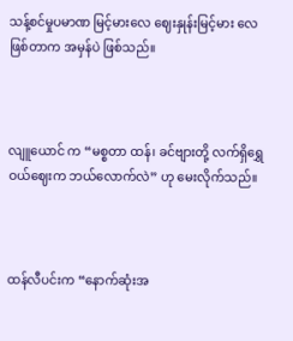သန့်စင်မှုပမာဏ မြင့်မားလေ ဈေးနှုန်းမြင့်မား လေဖြစ်တာက အမှန်ပဲ ဖြစ်သည်။



လျူယောင် က “မစ္စတာ ထန်၊ ခင်ဗျားတို့ လက်ရှိရွှေဝယ်ဈေးက ဘယ်လောက်လဲ” ဟု မေးလိုက်သည်။



ထန်လီပင်းက “နောက်ဆုံးအ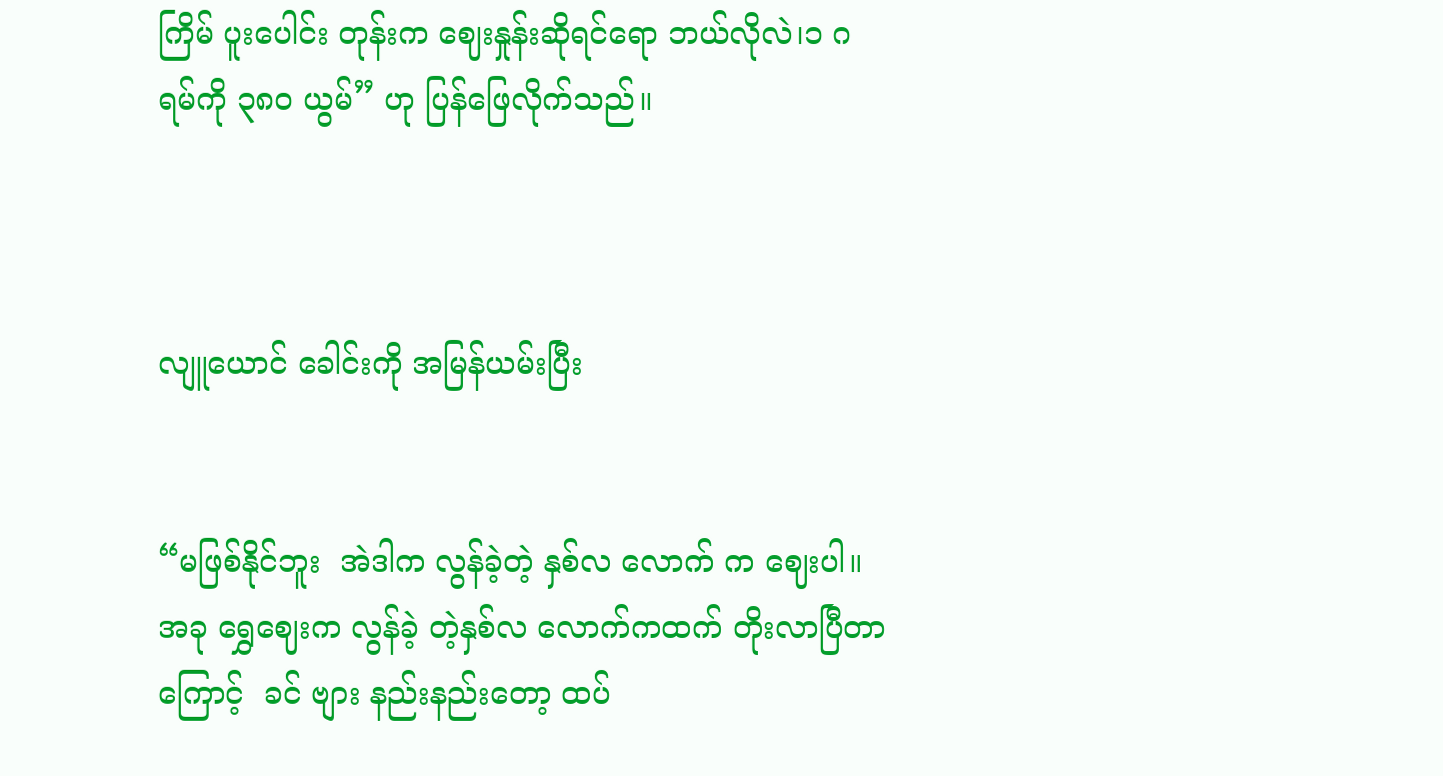ကြိမ် ပူးပေါင်း တုန်းက ဈေးနှုန်းဆိုရင်ရော ဘယ်လိုလဲ၊၁ ဂရမ်ကို ၃၈၀ ယွမ်” ဟု ပြန်ဖြေလိုက်သည်။



လျူယောင် ခေါင်းကို အမြန်ယမ်းပြီး


“မဖြစ်နိုင်ဘူး  အဲဒါက လွန်ခဲ့တဲ့ နှစ်လ လောက် က ဈေးပါ။ အခု ရွှေဈေးက လွန်ခဲ့ တဲ့နှစ်လ လောက်ကထက် တိုးလာပြီတာကြောင့်  ခင် ဗျား နည်းနည်းတော့ ထပ်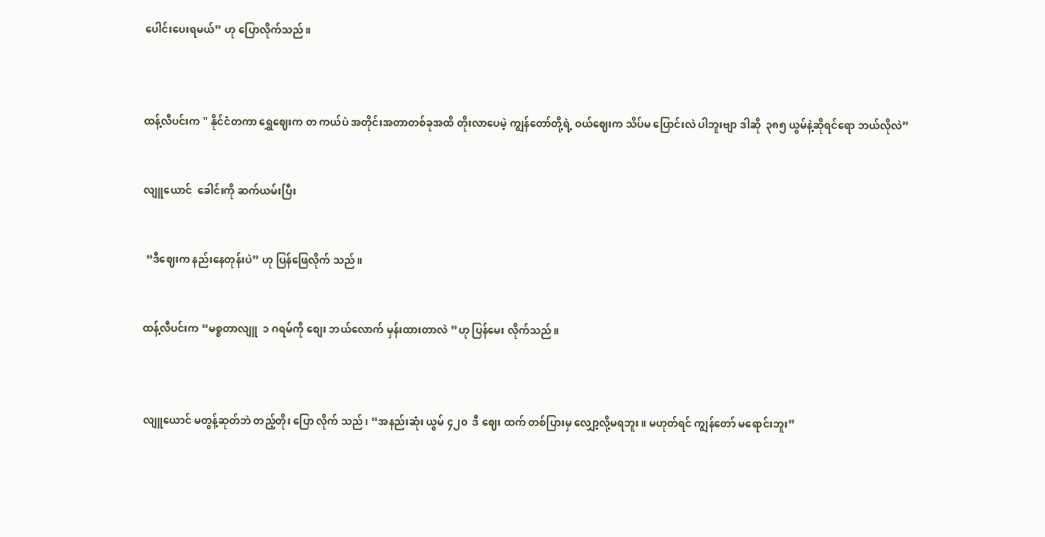ပေါင်းပေးရမယ်” ဟု ပြောလိုက်သည်။



ထန့်လီပင်းက " နိုင်ငံတကာ ရွှေဈေးက တ ကယ်ပဲ အတိုင်းအတာတစ်ခုအထိ တိုးလာပေမဲ့ ကျွန်တော်တို့ရဲ့ ဝယ်ဈေးက သိပ်မ ပြောင်းလဲ ပါဘူးဗျာ ဒါဆို  ၃၈၅ ယွမ်နဲ့ဆိုရင်ရော ဘယ်လိုလဲ”


လျူယောင်  ခေါင်းကို ဆက်ယမ်းပြီး


 “ဒီဈေးက နည်းနေတုန်းပဲ” ဟု ပြန်ဖြေလိုက် သည်။


ထန့်လီပင်းက “မစ္စတာလျူ  ၁ ဂရမ်ကို စျေး ဘယ်လောက် မှန်းထားတာလဲ ”ဟု ပြန်မေး လိုက်သည်။



လျူယောင် မတွန့်ဆုတ်ဘဲ တည့်တိုး ပြော လိုက် သည်၊ “အနည်းဆုံး ယွမ် ၄၂၀  ဒီ ဈေး ထက် တစ်ပြားမှ လျှော့လို့မရဘူး။ မဟုတ်ရင် ကျွန်တော် မရောင်းဘူး”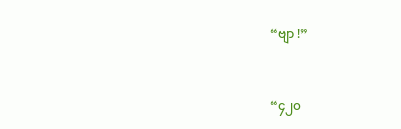“ဗျာ !”



“၄၂၀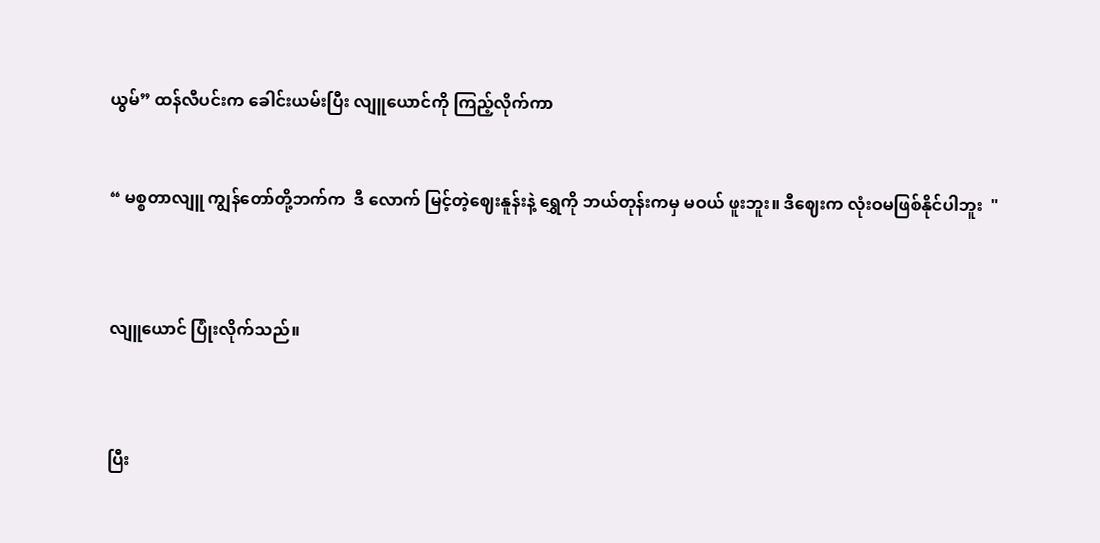ယွမ်” ထန်လီပင်းက ခေါင်းယမ်းပြီး လျူယောင်ကို ကြည့်လိုက်ကာ


“ မစ္စတာလျူ ကျွန်တော်တို့ဘက်က  ဒီ လောက် မြင့်တဲ့ဈေးနူန်းနဲ့ ရွှေကို ဘယ်တုန်းကမှ မဝယ် ဖူးဘူး။ ဒီဈေးက လုံးဝမဖြစ်နိုင်ပါဘူး  "



လျူယောင် ပြုံးလိုက်သည်။



ပြီး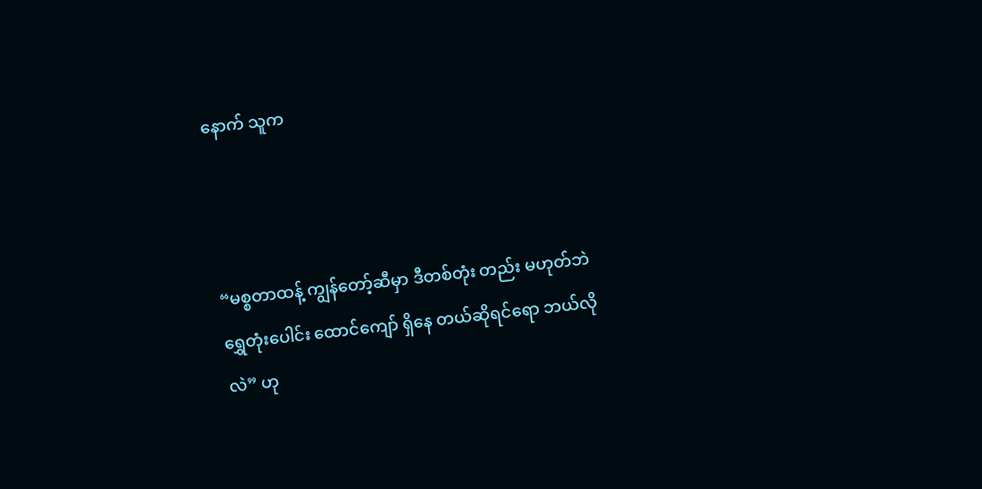နောက် သူက



“မစ္စတာထန့် ကျွန်တော့်ဆီမှာ ဒီတစ်တုံး တည်း မဟုတ်ဘဲ ရွှေတုံးပေါင်း ထောင်ကျော် ရှိနေ တယ်ဆိုရင်ရော ဘယ်လိုလဲ” ဟု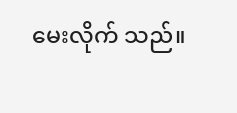မေးလိုက် သည်။